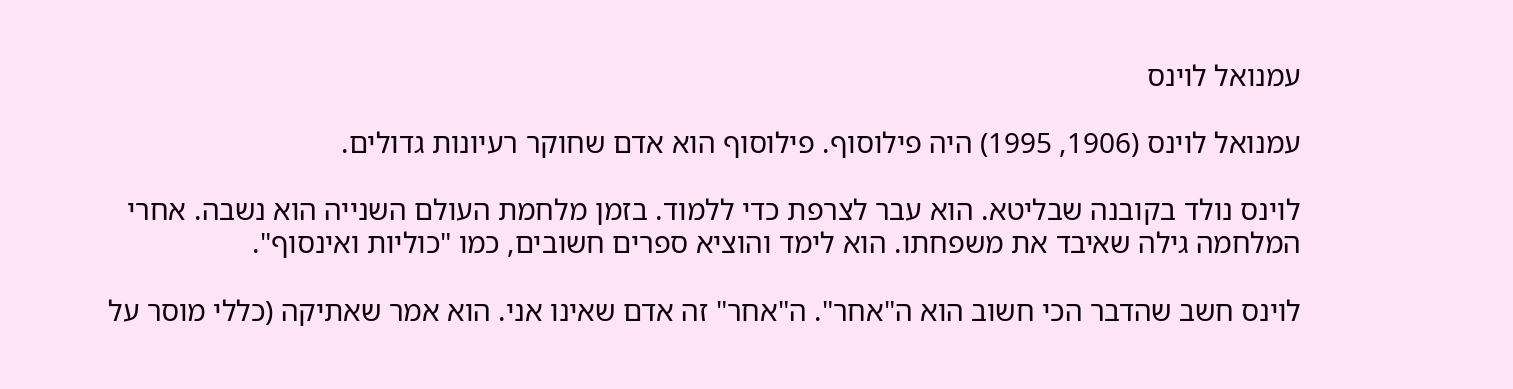עמנואל לוינס

עמנואל לוינס (1906, 1995) היה פילוסוף. פילוסוף הוא אדם שחוקר רעיונות גדולים.

לוינס נולד בקובנה שבליטא. הוא עבר לצרפת כדי ללמוד. בזמן מלחמת העולם השנייה הוא נשבה. אחרי המלחמה גילה שאיבד את משפחתו. הוא לימד והוציא ספרים חשובים, כמו "כוליות ואינסוף".

לוינס חשב שהדבר הכי חשוב הוא ה"אחר". ה"אחר" זה אדם שאינו אני. הוא אמר שאתיקה (כללי מוסר על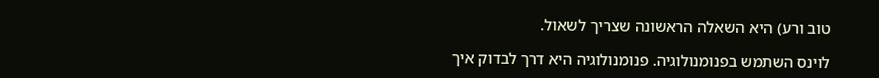טוב ורע) היא השאלה הראשונה שצריך לשאול.

לוינס השתמש בפנומנולוגיה. פנומנולוגיה היא דרך לבדוק איך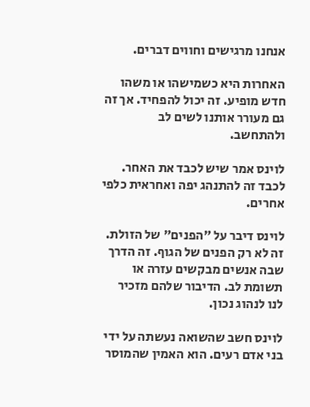אנחנו מרגישים וחווים דברים.

האחרות היא כשמישהו או משהו חדש מופיע. זה יכול להפחיד. אך זה גם מעורר אותנו לשים לב ולהתחשב.

לוינס אמר שיש לכבד את האחר. לכבד זה להתנהג יפה ואחראית כלפי אחרים.

לוינס דיבר על "הפנים" של הזולת. זה לא רק הפנים של הגוף. זה הדרך שבה אנשים מבקשים עזרה או תשומת לב. הדיבור שלהם מזכיר לנו לנהוג נכון.

לוינס חשב שהשואה נעשתה על ידי בני אדם רעים. הוא האמין שהמוסר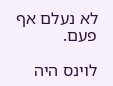לא נעלם אף פעם.

לוינס היה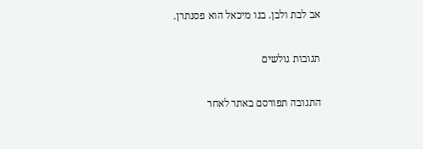אב לבת ולבן. בנו מיכאל הוא פסנתרן.

תגובות גולשים

התגובה תפורסם באתר לאחר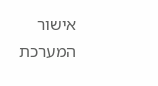אישור המערכת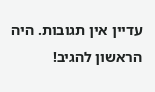עדיין אין תגובות. היה הראשון להגיב!